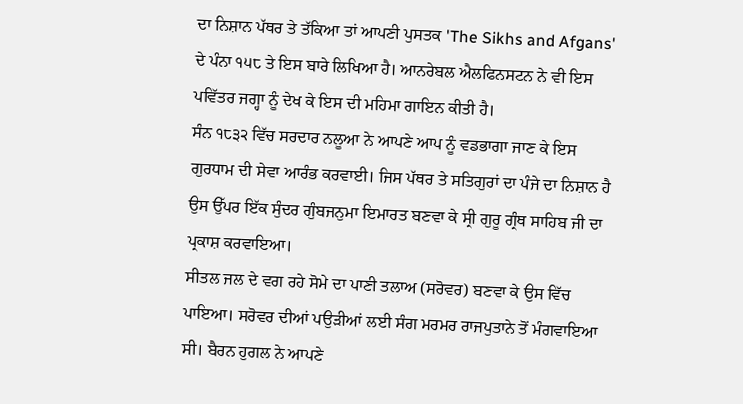ਦਾ ਨਿਸ਼ਾਨ ਪੱਥਰ ਤੇ ਤੱਕਿਆ ਤਾਂ ਆਪਣੀ ਪੁਸਤਕ 'The Sikhs and Afgans' ਦੇ ਪੰਨਾ ੧੫੮ ਤੇ ਇਸ ਬਾਰੇ ਲਿਖਿਆ ਹੈ। ਆਨਰੇਬਲ ਐਲਫਿਨਸਟਨ ਨੇ ਵੀ ਇਸ ਪਵਿੱਤਰ ਜਗ੍ਹਾ ਨੂੰ ਦੇਖ ਕੇ ਇਸ ਦੀ ਮਹਿਮਾ ਗਾਇਨ ਕੀਤੀ ਹੈ।
ਸੰਨ ੧੮੩੨ ਵਿੱਚ ਸਰਦਾਰ ਨਲੂਆ ਨੇ ਆਪਣੇ ਆਪ ਨੂੰ ਵਡਭਾਗਾ ਜਾਣ ਕੇ ਇਸ ਗੁਰਧਾਮ ਦੀ ਸੇਵਾ ਆਰੰਭ ਕਰਵਾਈ। ਜਿਸ ਪੱਥਰ ਤੇ ਸਤਿਗੁਰਾਂ ਦਾ ਪੰਜੇ ਦਾ ਨਿਸ਼ਾਨ ਹੈ ਉਸ ਉੱਪਰ ਇੱਕ ਸੁੰਦਰ ਗੁੰਬਜਨੁਮਾ ਇਮਾਰਤ ਬਣਵਾ ਕੇ ਸ੍ਰੀ ਗੁਰੂ ਗ੍ਰੰਥ ਸਾਹਿਬ ਜੀ ਦਾ ਪ੍ਰਕਾਸ਼ ਕਰਵਾਇਆ।
ਸੀਤਲ ਜਲ ਦੇ ਵਗ ਰਹੇ ਸੋਮੇ ਦਾ ਪਾਣੀ ਤਲਾਅ (ਸਰੋਵਰ) ਬਣਵਾ ਕੇ ਉਸ ਵਿੱਚ ਪਾਇਆ। ਸਰੋਵਰ ਦੀਆਂ ਪਉੜੀਆਂ ਲਈ ਸੰਗ ਮਰਮਰ ਰਾਜਪੁਤਾਨੇ ਤੋਂ ਮੰਗਵਾਇਆ ਸੀ। ਬੈਰਨ ਹੁਗਲ ਨੇ ਆਪਣੇ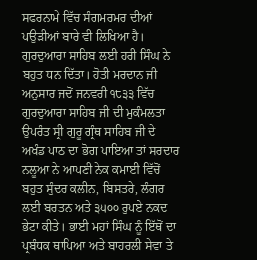ਸਫਰਨਾਮੇ ਵਿੱਚ ਸੰਗਮਰਮਰ ਦੀਆਂ ਪਉੜੀਆਂ ਬਾਰੇ ਵੀ ਲਿਖਿਆ ਹੈ। ਗੁਰਦੁਆਰਾ ਸਾਹਿਬ ਲਈ ਹਰੀ ਸਿੰਘ ਨੇ ਬਹੁਤ ਧਨ ਦਿੱਤਾ। ਹੋਤੀ ਮਰਦਾਨ ਜੀ ਅਨੁਸਾਰ ਜਦੋਂ ਜਨਵਰੀ ੧੮੩੩ ਵਿੱਚ ਗੁਰਦੁਆਰਾ ਸਾਹਿਬ ਜੀ ਦੀ ਮੁਕੰਮਲਤਾ ਉਪਰੰਤ ਸ੍ਰੀ ਗੁਰੂ ਗ੍ਰੰਥ ਸਾਹਿਬ ਜੀ ਦੇ ਅਖੰਡ ਪਾਠ ਦਾ ਭੋਗ ਪਾਇਆ ਤਾਂ ਸਰਦਾਰ ਨਲੂਆ ਨੇ ਆਪਣੀ ਨੇਕ ਕਮਾਈ ਵਿੱਚੋਂ ਬਹੁਤ ਸੁੰਦਰ ਕਲੀਨ, ਬਿਸਤਰੇ, ਲੰਗਰ ਲਈ ਬਰਤਨ ਅਤੇ ੩੫੦੦ ਰੁਪਏ ਨਕਦ ਭੇਟਾ ਕੀਤੇ। ਭਾਈ ਮਹਾਂ ਸਿੰਘ ਨੂੰ ਇੱਥੋਂ ਦਾ ਪ੍ਰਬੰਧਕ ਥਾਪਿਆ ਅਤੇ ਬਾਹਰਲੀ ਸੇਵਾ ਤੇ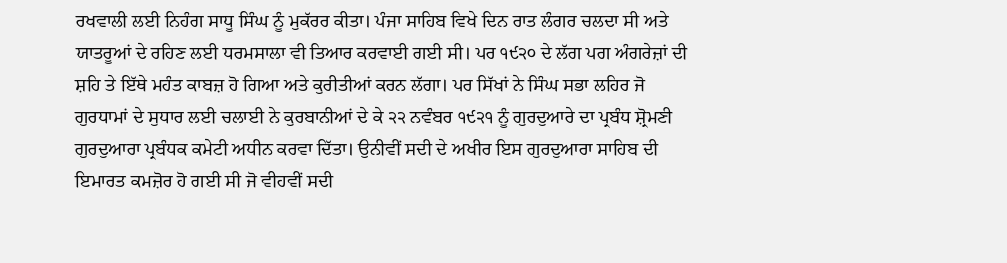ਰਖਵਾਲੀ ਲਈ ਨਿਹੰਗ ਸਾਧੂ ਸਿੰਘ ਨੂੰ ਮੁਕੱਰਰ ਕੀਤਾ। ਪੰਜਾ ਸਾਹਿਬ ਵਿਖੇ ਦਿਨ ਰਾਤ ਲੰਗਰ ਚਲਦਾ ਸੀ ਅਤੇ ਯਾਤਰੂਆਂ ਦੇ ਰਹਿਣ ਲਈ ਧਰਮਸਾਲਾ ਵੀ ਤਿਆਰ ਕਰਵਾਈ ਗਈ ਸੀ। ਪਰ ੧੯੨੦ ਦੇ ਲੱਗ ਪਗ ਅੰਗਰੇਜ਼ਾਂ ਦੀ ਸ਼ਹਿ ਤੇ ਇੱਥੇ ਮਹੰਤ ਕਾਬਜ਼ ਹੋ ਗਿਆ ਅਤੇ ਕੁਰੀਤੀਆਂ ਕਰਨ ਲੱਗਾ। ਪਰ ਸਿੱਖਾਂ ਨੇ ਸਿੰਘ ਸਭਾ ਲਹਿਰ ਜੋ ਗੁਰਧਾਮਾਂ ਦੇ ਸੁਧਾਰ ਲਈ ਚਲਾਈ ਨੇ ਕੁਰਬਾਨੀਆਂ ਦੇ ਕੇ ੨੨ ਨਵੰਬਰ ੧੯੨੧ ਨੂੰ ਗੁਰਦੁਆਰੇ ਦਾ ਪ੍ਰਬੰਧ ਸ਼੍ਰੋਮਣੀ ਗੁਰਦੁਆਰਾ ਪ੍ਰਬੰਧਕ ਕਮੇਟੀ ਅਧੀਨ ਕਰਵਾ ਦਿੱਤਾ। ਉਨੀਵੀਂ ਸਦੀ ਦੇ ਅਖੀਰ ਇਸ ਗੁਰਦੁਆਰਾ ਸਾਹਿਬ ਦੀ ਇਮਾਰਤ ਕਮਜ਼ੋਰ ਹੋ ਗਈ ਸੀ ਜੋ ਵੀਹਵੀਂ ਸਦੀ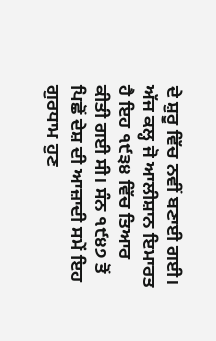ਦੇ ਸ਼ੁਰੂ ਵਿੱਚ ਨਵੀਂ ਬਣਾਈ ਗਈ। ਅੱਜ ਕਲ੍ਹ ਜੋ ਆਲੀਸ਼ਾਨ ਇਮਾਰਤ ਹੈ ਇਹ ੧੯੩੪ ਵਿੱਚ ਤਿਆਰ ਕੀਤੀ ਗਈ ਸੀ। ਸੰਨ ੧੯੪੭ ਤੋਂ ਪਿਛੋਂ ਦੇਸ਼ ਦੀ ਆਜ਼ਾਦੀ ਸਮੇਂ ਇਹ ਗੁਰਧਾਮ ਹੁਣ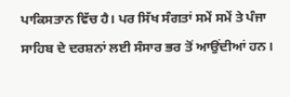ਪਾਕਿਸਤਾਨ ਵਿੱਚ ਹੈ। ਪਰ ਸਿੱਖ ਸੰਗਤਾਂ ਸਮੇਂ ਸਮੇਂ ਤੇ ਪੰਜਾ ਸਾਹਿਬ ਦੇ ਦਰਸ਼ਨਾਂ ਲਈ ਸੰਸਾਰ ਭਰ ਤੋਂ ਆਉਂਦੀਆਂ ਹਨ।